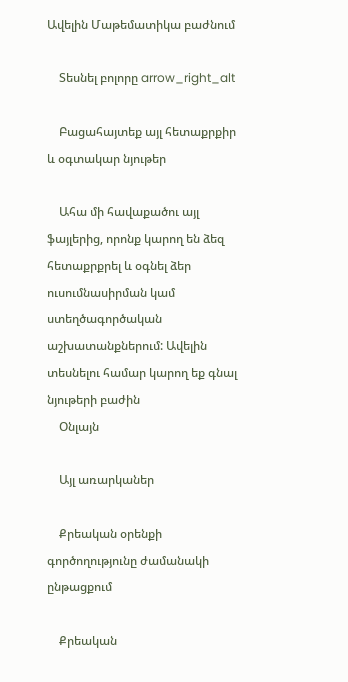Ավելին Մաթեմատիկա բաժնում

    Տեսնել բոլորը arrow_right_alt

    Բացահայտեք այլ հետաքրքիր և օգտակար նյութեր

    Ահա մի հավաքածու այլ ֆայլերից, որոնք կարող են ձեզ հետաքրքրել և օգնել ձեր ուսումնասիրման կամ ստեղծագործական աշխատանքներում: Ավելին տեսնելու համար կարող եք գնալ նյութերի բաժին
    Օնլայն

    Այլ առարկաներ

    Քրեական օրենքի գործողությունը ժամանակի ընթացքում

    Քրեական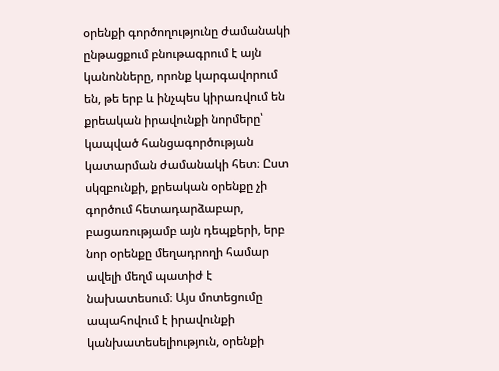օրենքի գործողությունը ժամանակի ընթացքում բնութագրում է այն կանոնները, որոնք կարգավորում են, թե երբ և ինչպես կիրառվում են քրեական իրավունքի նորմերը՝ կապված հանցագործության կատարման ժամանակի հետ։ Ըստ սկզբունքի, քրեական օրենքը չի գործում հետադարձաբար, բացառությամբ այն դեպքերի, երբ նոր օրենքը մեղադրողի համար ավելի մեղմ պատիժ է նախատեսում։ Այս մոտեցումը ապահովում է իրավունքի կանխատեսելիություն, օրենքի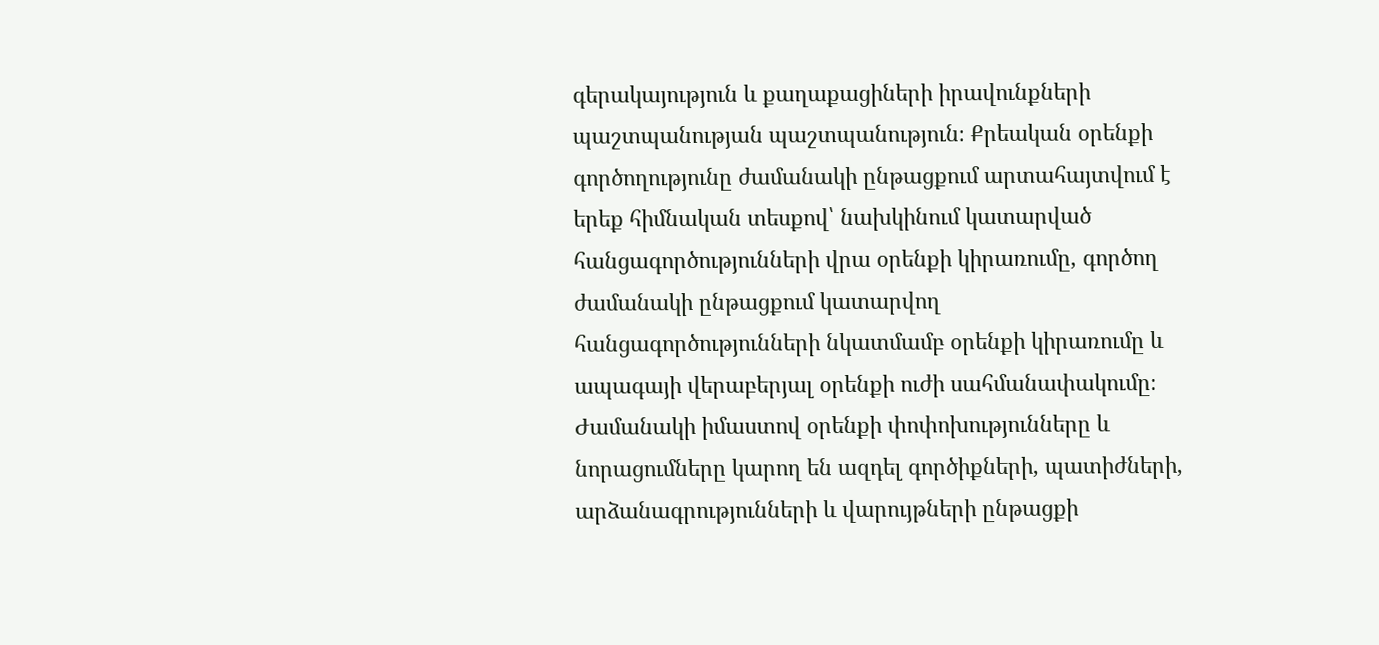գերակայություն և քաղաքացիների իրավունքների պաշտպանության պաշտպանություն։ Քրեական օրենքի գործողությունը ժամանակի ընթացքում արտահայտվում է երեք հիմնական տեսքով՝ նախկինում կատարված հանցագործությունների վրա օրենքի կիրառումը, գործող ժամանակի ընթացքում կատարվող հանցագործությունների նկատմամբ օրենքի կիրառումը և ապագայի վերաբերյալ օրենքի ուժի սահմանափակումը։ Ժամանակի իմաստով օրենքի փոփոխությունները և նորացումները կարող են ազդել գործիքների, պատիժների, արձանագրությունների և վարույթների ընթացքի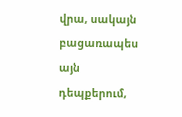վրա, սակայն բացառապես այն դեպքերում,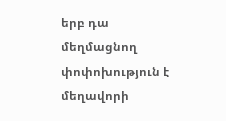երբ դա մեղմացնող փոփոխություն է մեղավորի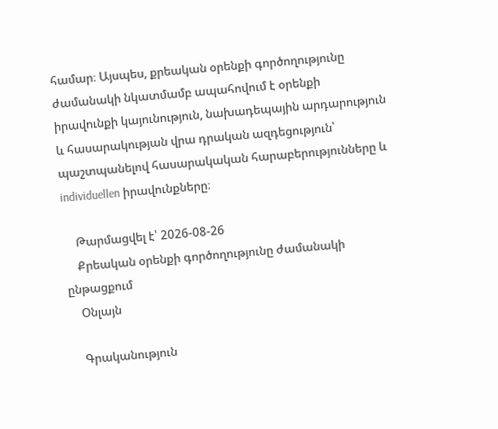համար։ Այսպես, քրեական օրենքի գործողությունը ժամանակի նկատմամբ ապահովում է օրենքի իրավունքի կայունություն, նախադեպային արդարություն և հասարակության վրա դրական ազդեցություն՝ պաշտպանելով հասարակական հարաբերությունները և individuellen իրավունքները։

    Թարմացվել է՝ 2026-08-26
    Քրեական օրենքի գործողությունը ժամանակի ընթացքում
    Օնլայն

    Գրականություն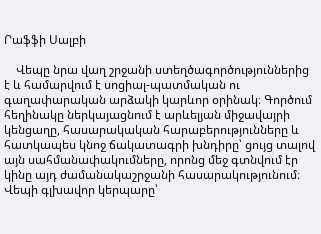Րաֆֆի Սալբի

    Վեպը նրա վաղ շրջանի ստեղծագործություններից է և համարվում է սոցիալ-պատմական ու գաղափարական արձակի կարևոր օրինակ։ Գործում հեղինակը ներկայացնում է արևելյան միջավայրի կենցաղը, հասարակական հարաբերությունները և հատկապես կնոջ ճակատագրի խնդիրը՝ ցույց տալով այն սահմանափակումները, որոնց մեջ գտնվում էր կինը այդ ժամանակաշրջանի հասարակությունում։ Վեպի գլխավոր կերպարը՝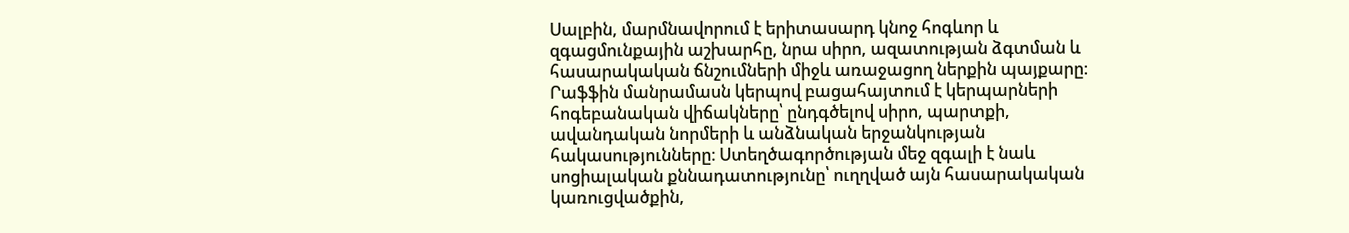Սալբին, մարմնավորում է երիտասարդ կնոջ հոգևոր և զգացմունքային աշխարհը, նրա սիրո, ազատության ձգտման և հասարակական ճնշումների միջև առաջացող ներքին պայքարը։ Րաֆֆին մանրամասն կերպով բացահայտում է կերպարների հոգեբանական վիճակները՝ ընդգծելով սիրո, պարտքի, ավանդական նորմերի և անձնական երջանկության հակասությունները։ Ստեղծագործության մեջ զգալի է նաև սոցիալական քննադատությունը՝ ուղղված այն հասարակական կառուցվածքին,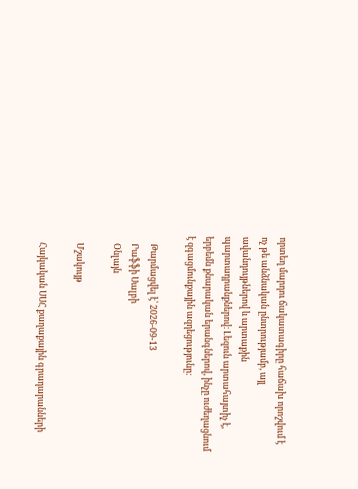որտեղ մարդու ճակատագիրը հաճախ որոշվում է ոչ թե անձնական ընտրությամբ, այլ ավանդույթներով և արտաքին պարտադրանքներով։ Լեզուն արտահայտիչ է, երբեմն քնարական երանգներով, ինչը ուժեղացնում է զգացմունքային ազդեցությունը։

    Թարմացվել է՝ 2026-09-13
    Րաֆֆի Սալբի
    Օնլայն

    Մշակույթ

    Հայկական ՍՍՀ քաղաքային գրադարանների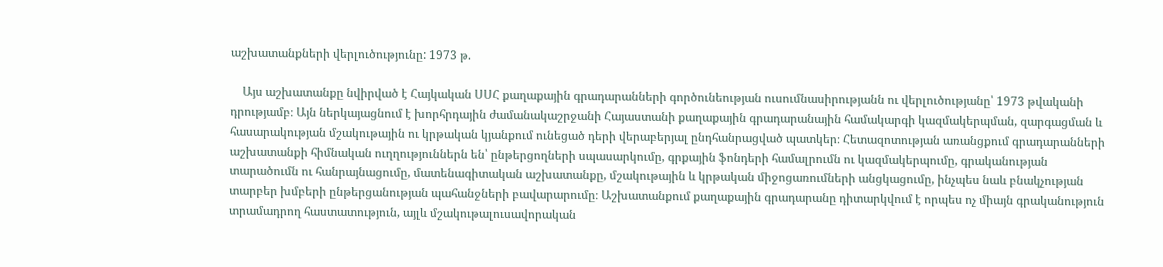աշխատանքների վերլուծությունը: 1973 թ.

    Այս աշխատանքը նվիրված է Հայկական ՍՍՀ քաղաքային գրադարանների գործունեության ուսումնասիրությանն ու վերլուծությանը՝ 1973 թվականի դրությամբ։ Այն ներկայացնում է խորհրդային ժամանակաշրջանի Հայաստանի քաղաքային գրադարանային համակարգի կազմակերպման, զարգացման և հասարակության մշակութային ու կրթական կյանքում ունեցած դերի վերաբերյալ ընդհանրացված պատկեր։ Հետազոտության առանցքում գրադարանների աշխատանքի հիմնական ուղղություններն են՝ ընթերցողների սպասարկումը, գրքային ֆոնդերի համալրումն ու կազմակերպումը, գրականության տարածումն ու հանրայնացումը, մատենագիտական աշխատանքը, մշակութային և կրթական միջոցառումների անցկացումը, ինչպես նաև բնակչության տարբեր խմբերի ընթերցանության պահանջների բավարարումը։ Աշխատանքում քաղաքային գրադարանը դիտարկվում է որպես ոչ միայն գրականություն տրամադրող հաստատություն, այլև մշակութալուսավորական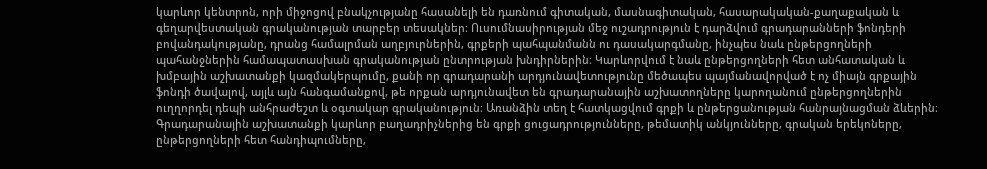կարևոր կենտրոն, որի միջոցով բնակչությանը հասանելի են դառնում գիտական, մասնագիտական, հասարակական-քաղաքական և գեղարվեստական գրականության տարբեր տեսակներ։ Ուսումնասիրության մեջ ուշադրություն է դարձվում գրադարանների ֆոնդերի բովանդակությանը, դրանց համալրման աղբյուրներին, գրքերի պահպանմանն ու դասակարգմանը, ինչպես նաև ընթերցողների պահանջներին համապատասխան գրականության ընտրության խնդիրներին։ Կարևորվում է նաև ընթերցողների հետ անհատական և խմբային աշխատանքի կազմակերպումը, քանի որ գրադարանի արդյունավետությունը մեծապես պայմանավորված է ոչ միայն գրքային ֆոնդի ծավալով, այլև այն հանգամանքով, թե որքան արդյունավետ են գրադարանային աշխատողները կարողանում ընթերցողներին ուղղորդել դեպի անհրաժեշտ և օգտակար գրականություն։ Առանձին տեղ է հատկացվում գրքի և ընթերցանության հանրայնացման ձևերին։ Գրադարանային աշխատանքի կարևոր բաղադրիչներից են գրքի ցուցադրությունները, թեմատիկ անկյունները, գրական երեկոները, ընթերցողների հետ հանդիպումները,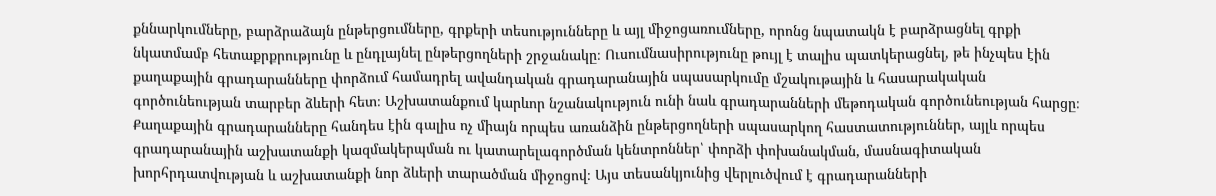քննարկումները, բարձրաձայն ընթերցումները, գրքերի տեսությունները և այլ միջոցառումները, որոնց նպատակն է բարձրացնել գրքի նկատմամբ հետաքրքրությունը և ընդլայնել ընթերցողների շրջանակը։ Ուսումնասիրությունը թույլ է տալիս պատկերացնել, թե ինչպես էին քաղաքային գրադարանները փորձում համադրել ավանդական գրադարանային սպասարկումը մշակութային և հասարակական գործունեության տարբեր ձևերի հետ։ Աշխատանքում կարևոր նշանակություն ունի նաև գրադարանների մեթոդական գործունեության հարցը։ Քաղաքային գրադարանները հանդես էին գալիս ոչ միայն որպես առանձին ընթերցողների սպասարկող հաստատություններ, այլև որպես գրադարանային աշխատանքի կազմակերպման ու կատարելագործման կենտրոններ՝ փորձի փոխանակման, մասնագիտական խորհրդատվության և աշխատանքի նոր ձևերի տարածման միջոցով։ Այս տեսանկյունից վերլուծվում է գրադարանների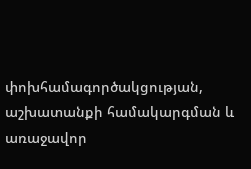փոխհամագործակցության, աշխատանքի համակարգման և առաջավոր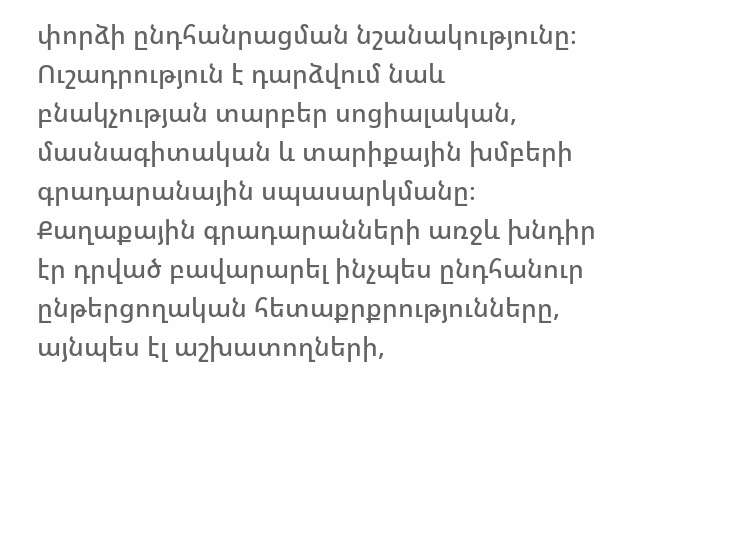փորձի ընդհանրացման նշանակությունը։ Ուշադրություն է դարձվում նաև բնակչության տարբեր սոցիալական, մասնագիտական և տարիքային խմբերի գրադարանային սպասարկմանը։ Քաղաքային գրադարանների առջև խնդիր էր դրված բավարարել ինչպես ընդհանուր ընթերցողական հետաքրքրությունները, այնպես էլ աշխատողների,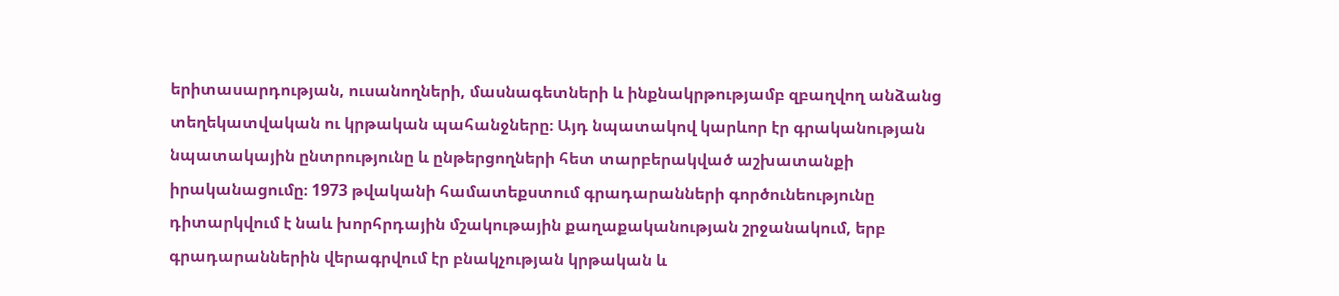երիտասարդության, ուսանողների, մասնագետների և ինքնակրթությամբ զբաղվող անձանց տեղեկատվական ու կրթական պահանջները։ Այդ նպատակով կարևոր էր գրականության նպատակային ընտրությունը և ընթերցողների հետ տարբերակված աշխատանքի իրականացումը։ 1973 թվականի համատեքստում գրադարանների գործունեությունը դիտարկվում է նաև խորհրդային մշակութային քաղաքականության շրջանակում, երբ գրադարաններին վերագրվում էր բնակչության կրթական և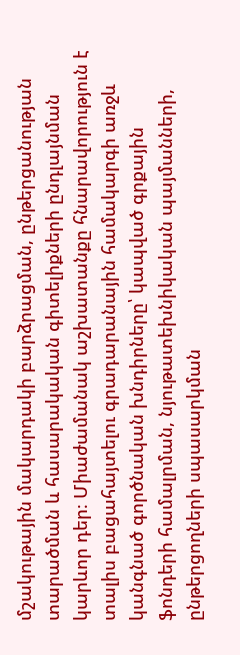մշակութային մակարդակի բարձրացման, ընթերցանության տարածման և հասարակական գիտելիքների ընդլայնման կարևոր դեր։ Միաժամանակ աշխատանքը հնարավորություն է տալիս բացահայտելու գրադարանային համակարգի առջև կանգնած գործնական խնդիրները՝ կապված գրքային ֆոնդերի համալրման, նյութատեխնիկական պայմանների, ընթերցողների սպասարկման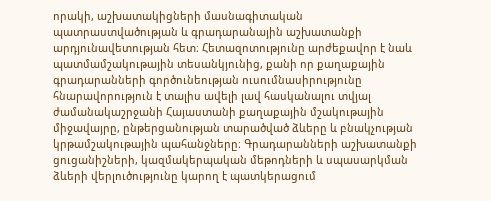որակի, աշխատակիցների մասնագիտական պատրաստվածության և գրադարանային աշխատանքի արդյունավետության հետ։ Հետազոտությունը արժեքավոր է նաև պատմամշակութային տեսանկյունից, քանի որ քաղաքային գրադարանների գործունեության ուսումնասիրությունը հնարավորություն է տալիս ավելի լավ հասկանալու տվյալ ժամանակաշրջանի Հայաստանի քաղաքային մշակութային միջավայրը, ընթերցանության տարածված ձևերը և բնակչության կրթամշակութային պահանջները։ Գրադարանների աշխատանքի ցուցանիշների, կազմակերպական մեթոդների և սպասարկման ձևերի վերլուծությունը կարող է պատկերացում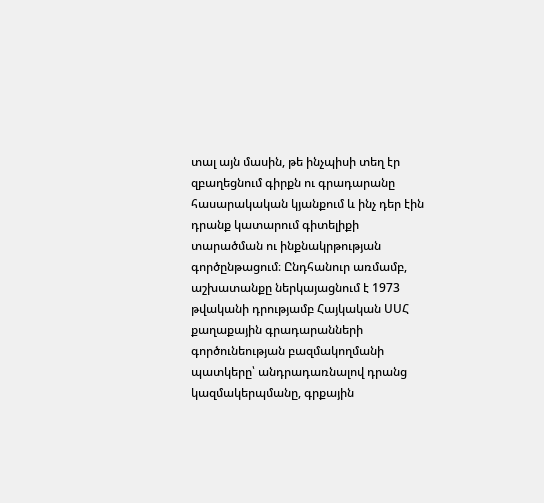տալ այն մասին, թե ինչպիսի տեղ էր զբաղեցնում գիրքն ու գրադարանը հասարակական կյանքում և ինչ դեր էին դրանք կատարում գիտելիքի տարածման ու ինքնակրթության գործընթացում։ Ընդհանուր առմամբ, աշխատանքը ներկայացնում է 1973 թվականի դրությամբ Հայկական ՍՍՀ քաղաքային գրադարանների գործունեության բազմակողմանի պատկերը՝ անդրադառնալով դրանց կազմակերպմանը, գրքային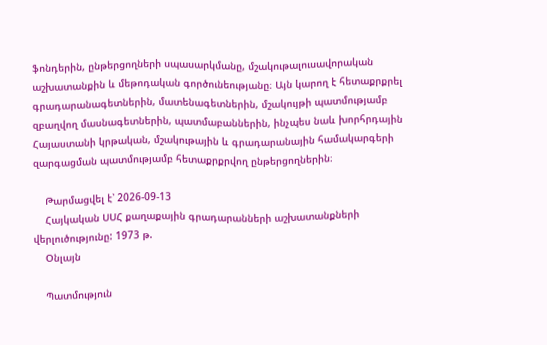ֆոնդերին, ընթերցողների սպասարկմանը, մշակութալուսավորական աշխատանքին և մեթոդական գործունեությանը։ Այն կարող է հետաքրքրել գրադարանագետներին, մատենագետներին, մշակույթի պատմությամբ զբաղվող մասնագետներին, պատմաբաններին, ինչպես նաև խորհրդային Հայաստանի կրթական, մշակութային և գրադարանային համակարգերի զարգացման պատմությամբ հետաքրքրվող ընթերցողներին։

    Թարմացվել է՝ 2026-09-13
    Հայկական ՍՍՀ քաղաքային գրադարանների աշխատանքների վերլուծությունը: 1973 թ.
    Օնլայն

    Պատմություն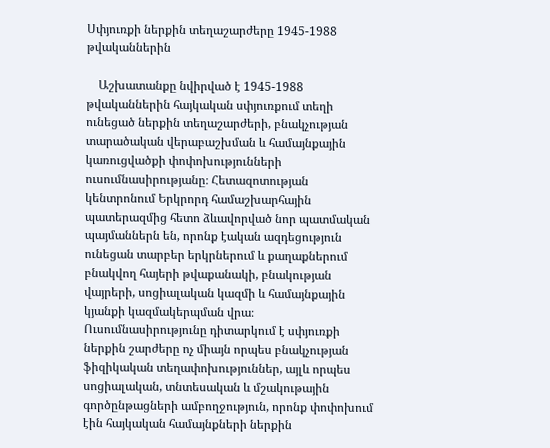Սփյուռքի ներքին տեղաշարժերը 1945-1988 թվականներին

    Աշխատանքը նվիրված է 1945-1988 թվականներին հայկական սփյուռքում տեղի ունեցած ներքին տեղաշարժերի, բնակչության տարածական վերաբաշխման և համայնքային կառուցվածքի փոփոխությունների ուսումնասիրությանը։ Հետազոտության կենտրոնում Երկրորդ համաշխարհային պատերազմից հետո ձևավորված նոր պատմական պայմաններն են, որոնք էական ազդեցություն ունեցան տարբեր երկրներում և քաղաքներում բնակվող հայերի թվաքանակի, բնակության վայրերի, սոցիալական կազմի և համայնքային կյանքի կազմակերպման վրա։ Ուսումնասիրությունը դիտարկում է սփյուռքի ներքին շարժերը ոչ միայն որպես բնակչության ֆիզիկական տեղափոխություններ, այլև որպես սոցիալական, տնտեսական և մշակութային գործընթացների ամբողջություն, որոնք փոփոխում էին հայկական համայնքների ներքին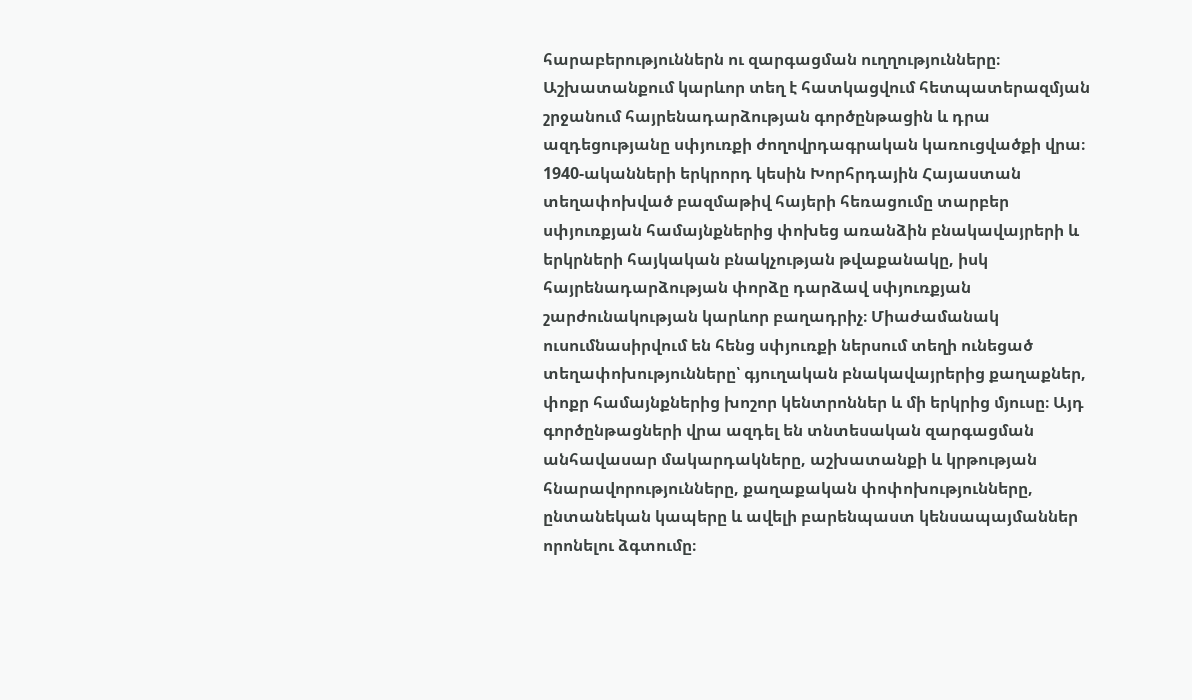հարաբերություններն ու զարգացման ուղղությունները։ Աշխատանքում կարևոր տեղ է հատկացվում հետպատերազմյան շրջանում հայրենադարձության գործընթացին և դրա ազդեցությանը սփյուռքի ժողովրդագրական կառուցվածքի վրա։ 1940-ականների երկրորդ կեսին Խորհրդային Հայաստան տեղափոխված բազմաթիվ հայերի հեռացումը տարբեր սփյուռքյան համայնքներից փոխեց առանձին բնակավայրերի և երկրների հայկական բնակչության թվաքանակը, իսկ հայրենադարձության փորձը դարձավ սփյուռքյան շարժունակության կարևոր բաղադրիչ։ Միաժամանակ ուսումնասիրվում են հենց սփյուռքի ներսում տեղի ունեցած տեղափոխությունները՝ գյուղական բնակավայրերից քաղաքներ, փոքր համայնքներից խոշոր կենտրոններ և մի երկրից մյուսը։ Այդ գործընթացների վրա ազդել են տնտեսական զարգացման անհավասար մակարդակները, աշխատանքի և կրթության հնարավորությունները, քաղաքական փոփոխությունները, ընտանեկան կապերը և ավելի բարենպաստ կենսապայմաններ որոնելու ձգտումը։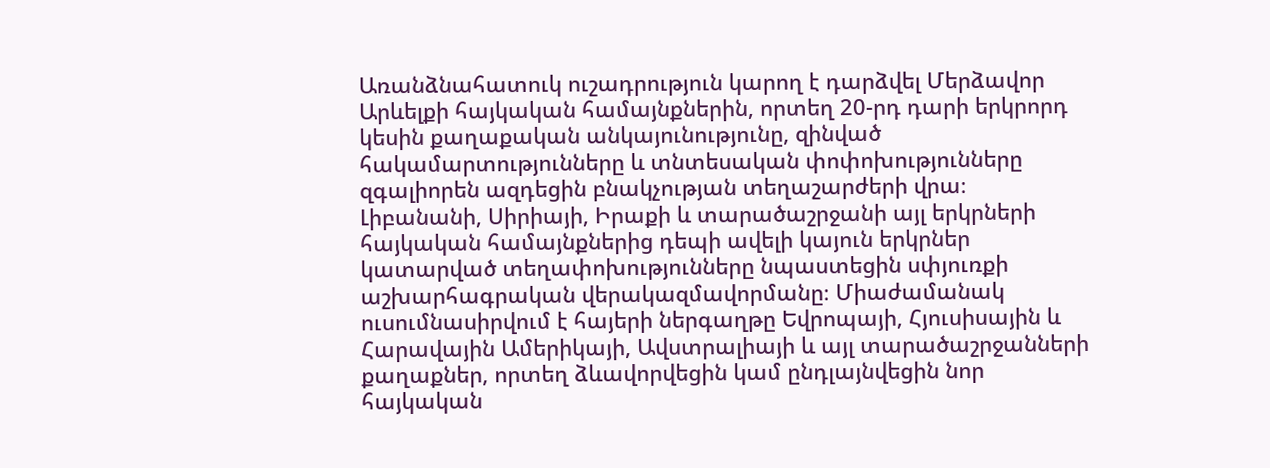Առանձնահատուկ ուշադրություն կարող է դարձվել Մերձավոր Արևելքի հայկական համայնքներին, որտեղ 20-րդ դարի երկրորդ կեսին քաղաքական անկայունությունը, զինված հակամարտությունները և տնտեսական փոփոխությունները զգալիորեն ազդեցին բնակչության տեղաշարժերի վրա։ Լիբանանի, Սիրիայի, Իրաքի և տարածաշրջանի այլ երկրների հայկական համայնքներից դեպի ավելի կայուն երկրներ կատարված տեղափոխությունները նպաստեցին սփյուռքի աշխարհագրական վերակազմավորմանը։ Միաժամանակ ուսումնասիրվում է հայերի ներգաղթը Եվրոպայի, Հյուսիսային և Հարավային Ամերիկայի, Ավստրալիայի և այլ տարածաշրջանների քաղաքներ, որտեղ ձևավորվեցին կամ ընդլայնվեցին նոր հայկական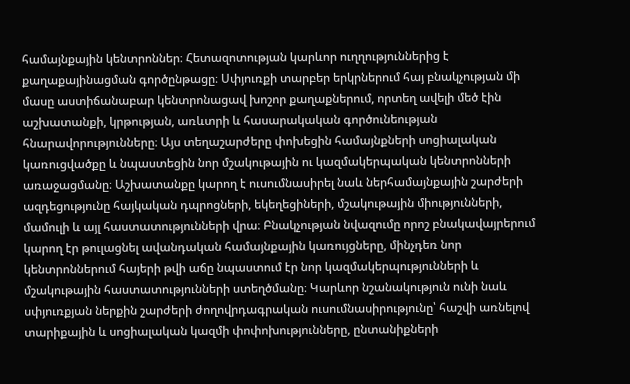համայնքային կենտրոններ։ Հետազոտության կարևոր ուղղություններից է քաղաքայինացման գործընթացը։ Սփյուռքի տարբեր երկրներում հայ բնակչության մի մասը աստիճանաբար կենտրոնացավ խոշոր քաղաքներում, որտեղ ավելի մեծ էին աշխատանքի, կրթության, առևտրի և հասարակական գործունեության հնարավորությունները։ Այս տեղաշարժերը փոխեցին համայնքների սոցիալական կառուցվածքը և նպաստեցին նոր մշակութային ու կազմակերպական կենտրոնների առաջացմանը։ Աշխատանքը կարող է ուսումնասիրել նաև ներհամայնքային շարժերի ազդեցությունը հայկական դպրոցների, եկեղեցիների, մշակութային միությունների, մամուլի և այլ հաստատությունների վրա։ Բնակչության նվազումը որոշ բնակավայրերում կարող էր թուլացնել ավանդական համայնքային կառույցները, մինչդեռ նոր կենտրոններում հայերի թվի աճը նպաստում էր նոր կազմակերպությունների և մշակութային հաստատությունների ստեղծմանը։ Կարևոր նշանակություն ունի նաև սփյուռքյան ներքին շարժերի ժողովրդագրական ուսումնասիրությունը՝ հաշվի առնելով տարիքային և սոցիալական կազմի փոփոխությունները, ընտանիքների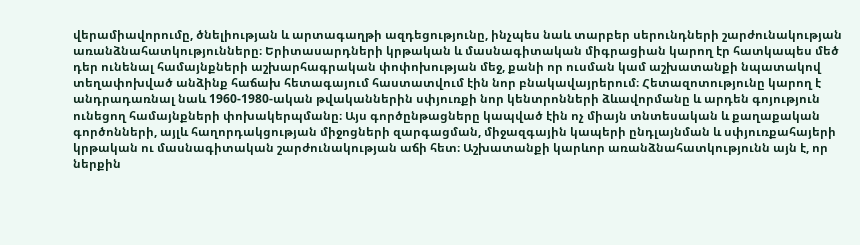վերամիավորումը, ծնելիության և արտագաղթի ազդեցությունը, ինչպես նաև տարբեր սերունդների շարժունակության առանձնահատկությունները։ Երիտասարդների կրթական և մասնագիտական միգրացիան կարող էր հատկապես մեծ դեր ունենալ համայնքների աշխարհագրական փոփոխության մեջ, քանի որ ուսման կամ աշխատանքի նպատակով տեղափոխված անձինք հաճախ հետագայում հաստատվում էին նոր բնակավայրերում։ Հետազոտությունը կարող է անդրադառնալ նաև 1960-1980-ական թվականներին սփյուռքի նոր կենտրոնների ձևավորմանը և արդեն գոյություն ունեցող համայնքների փոխակերպմանը։ Այս գործընթացները կապված էին ոչ միայն տնտեսական և քաղաքական գործոնների, այլև հաղորդակցության միջոցների զարգացման, միջազգային կապերի ընդլայնման և սփյուռքահայերի կրթական ու մասնագիտական շարժունակության աճի հետ։ Աշխատանքի կարևոր առանձնահատկությունն այն է, որ ներքին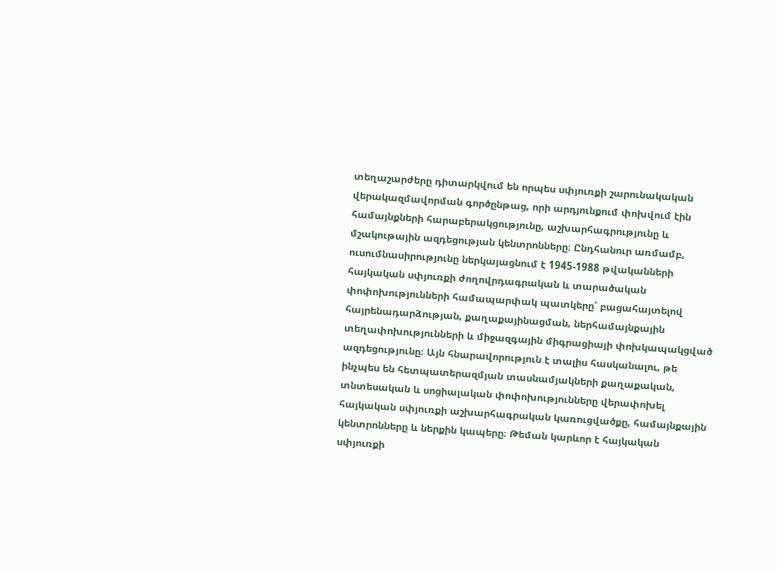տեղաշարժերը դիտարկվում են որպես սփյուռքի շարունակական վերակազմավորման գործընթաց, որի արդյունքում փոխվում էին համայնքների հարաբերակցությունը, աշխարհագրությունը և մշակութային ազդեցության կենտրոնները։ Ընդհանուր առմամբ, ուսումնասիրությունը ներկայացնում է 1945-1988 թվականների հայկական սփյուռքի ժողովրդագրական և տարածական փոփոխությունների համապարփակ պատկերը՝ բացահայտելով հայրենադարձության, քաղաքայինացման, ներհամայնքային տեղափոխությունների և միջազգային միգրացիայի փոխկապակցված ազդեցությունը։ Այն հնարավորություն է տալիս հասկանալու, թե ինչպես են հետպատերազմյան տասնամյակների քաղաքական, տնտեսական և սոցիալական փոփոխությունները վերափոխել հայկական սփյուռքի աշխարհագրական կառուցվածքը, համայնքային կենտրոնները և ներքին կապերը։ Թեման կարևոր է հայկական սփյուռքի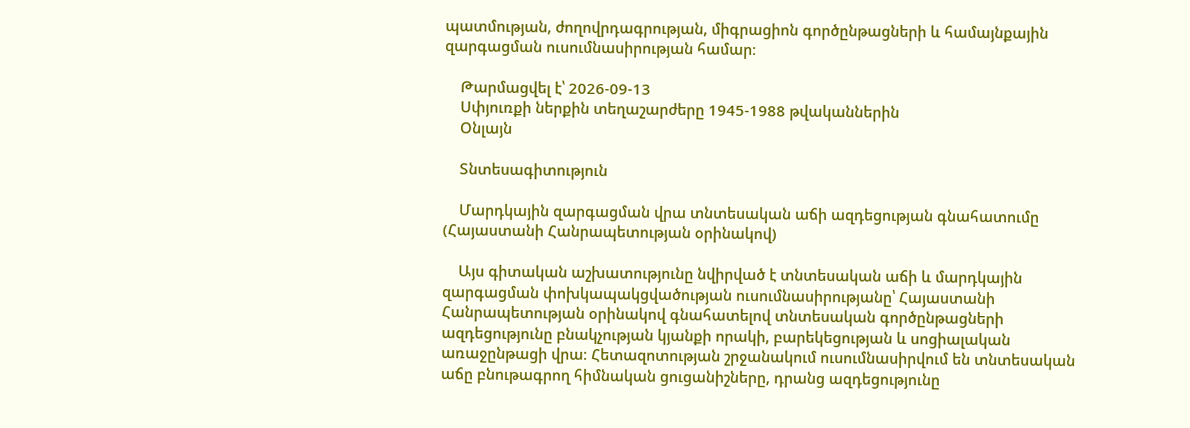պատմության, ժողովրդագրության, միգրացիոն գործընթացների և համայնքային զարգացման ուսումնասիրության համար։

    Թարմացվել է՝ 2026-09-13
    Սփյուռքի ներքին տեղաշարժերը 1945-1988 թվականներին
    Օնլայն

    Տնտեսագիտություն

    Մարդկային զարգացման վրա տնտեսական աճի ազդեցության գնահատումը (Հայաստանի Հանրապետության օրինակով)

    Այս գիտական աշխատությունը նվիրված է տնտեսական աճի և մարդկային զարգացման փոխկապակցվածության ուսումնասիրությանը՝ Հայաստանի Հանրապետության օրինակով գնահատելով տնտեսական գործընթացների ազդեցությունը բնակչության կյանքի որակի, բարեկեցության և սոցիալական առաջընթացի վրա։ Հետազոտության շրջանակում ուսումնասիրվում են տնտեսական աճը բնութագրող հիմնական ցուցանիշները, դրանց ազդեցությունը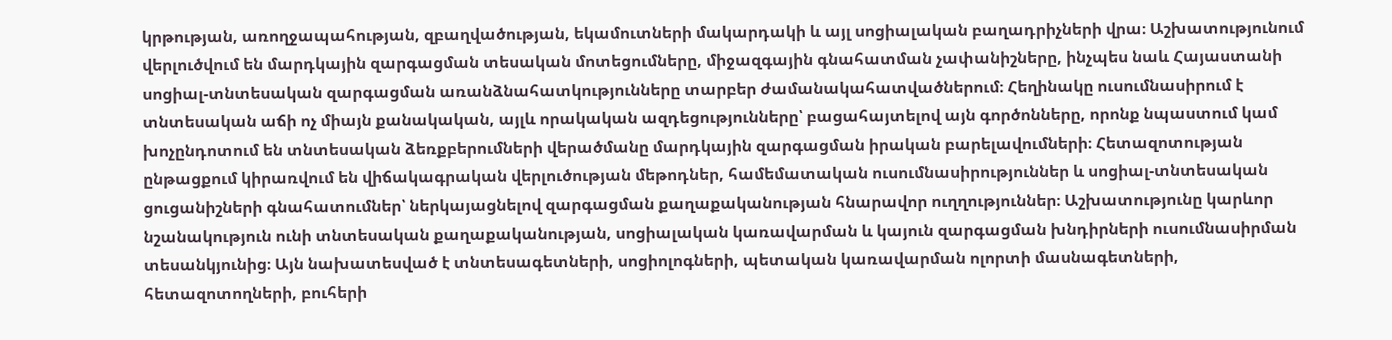կրթության, առողջապահության, զբաղվածության, եկամուտների մակարդակի և այլ սոցիալական բաղադրիչների վրա։ Աշխատությունում վերլուծվում են մարդկային զարգացման տեսական մոտեցումները, միջազգային գնահատման չափանիշները, ինչպես նաև Հայաստանի սոցիալ-տնտեսական զարգացման առանձնահատկությունները տարբեր ժամանակահատվածներում։ Հեղինակը ուսումնասիրում է տնտեսական աճի ոչ միայն քանակական, այլև որակական ազդեցությունները՝ բացահայտելով այն գործոնները, որոնք նպաստում կամ խոչընդոտում են տնտեսական ձեռքբերումների վերածմանը մարդկային զարգացման իրական բարելավումների։ Հետազոտության ընթացքում կիրառվում են վիճակագրական վերլուծության մեթոդներ, համեմատական ուսումնասիրություններ և սոցիալ-տնտեսական ցուցանիշների գնահատումներ՝ ներկայացնելով զարգացման քաղաքականության հնարավոր ուղղություններ։ Աշխատությունը կարևոր նշանակություն ունի տնտեսական քաղաքականության, սոցիալական կառավարման և կայուն զարգացման խնդիրների ուսումնասիրման տեսանկյունից։ Այն նախատեսված է տնտեսագետների, սոցիոլոգների, պետական կառավարման ոլորտի մասնագետների, հետազոտողների, բուհերի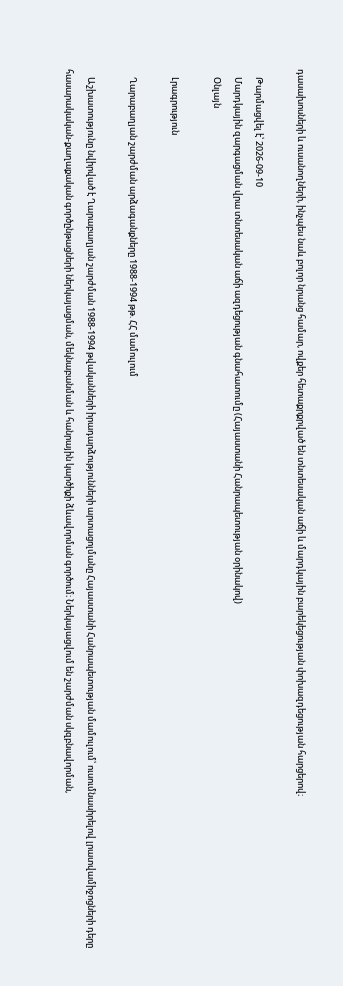դասախոսների և ուսանողների, ինչպես նաև բոլոր նրանց համար, ովքեր հետաքրքրված են տնտեսական աճի և մարդկային բարեկեցության փոխազդեցության հարցերով։

    Թարմացվել է՝ 2026-09-10
    Մարդկային զարգացման վրա տնտեսական աճի ազդեցության գնահատումը (Հայաստանի Հանրապետության օրինակով)
    Օնլայն

    Լրագրություն

    Ղարաբաղյան շարժման արձագանքները 1988-1994 թթ. ՀՀ մամուլում

    Աշխատությունը նվիրված է Ղարաբաղյան շարժման 1988-1994 թվականների իրադարձությունների արտացոլմանը Հայաստանի Հանրապետության մամուլում՝ ուսումնասիրելով լրատվամիջոցների դերը հասարակական-քաղաքական գործընթացների ներկայացման, մեկնաբանման և հանրային կարծիքի ձևավորման գործում։ Ներկայացվում են շարժման սկզբնավորման,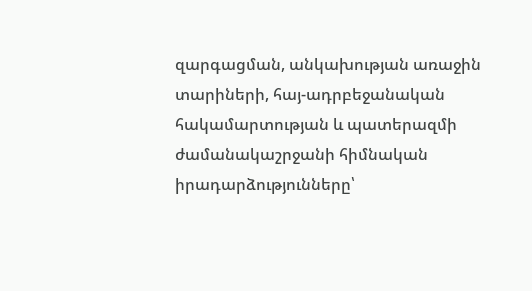զարգացման, անկախության առաջին տարիների, հայ-ադրբեջանական հակամարտության և պատերազմի ժամանակաշրջանի հիմնական իրադարձությունները՝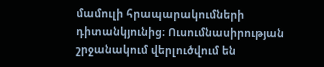մամուլի հրապարակումների դիտանկյունից։ Ուսումնասիրության շրջանակում վերլուծվում են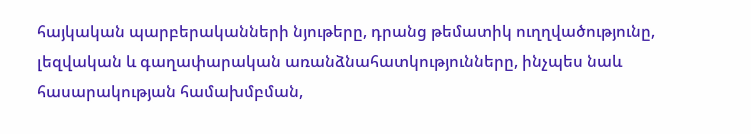հայկական պարբերականների նյութերը, դրանց թեմատիկ ուղղվածությունը, լեզվական և գաղափարական առանձնահատկությունները, ինչպես նաև հասարակության համախմբման,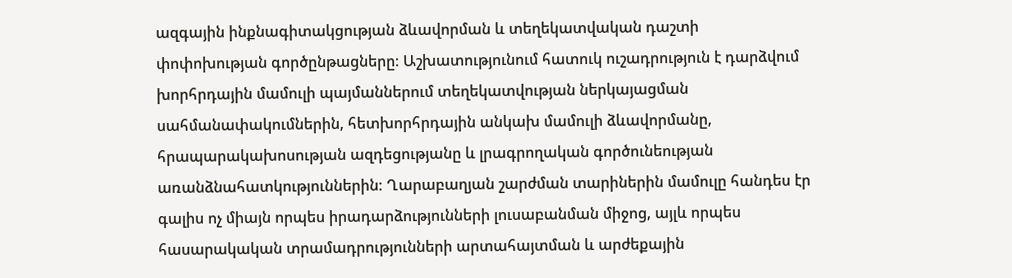ազգային ինքնագիտակցության ձևավորման և տեղեկատվական դաշտի փոփոխության գործընթացները։ Աշխատությունում հատուկ ուշադրություն է դարձվում խորհրդային մամուլի պայմաններում տեղեկատվության ներկայացման սահմանափակումներին, հետխորհրդային անկախ մամուլի ձևավորմանը, հրապարակախոսության ազդեցությանը և լրագրողական գործունեության առանձնահատկություններին։ Ղարաբաղյան շարժման տարիներին մամուլը հանդես էր գալիս ոչ միայն որպես իրադարձությունների լուսաբանման միջոց, այլև որպես հասարակական տրամադրությունների արտահայտման և արժեքային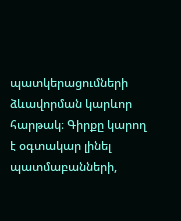պատկերացումների ձևավորման կարևոր հարթակ։ Գիրքը կարող է օգտակար լինել պատմաբանների,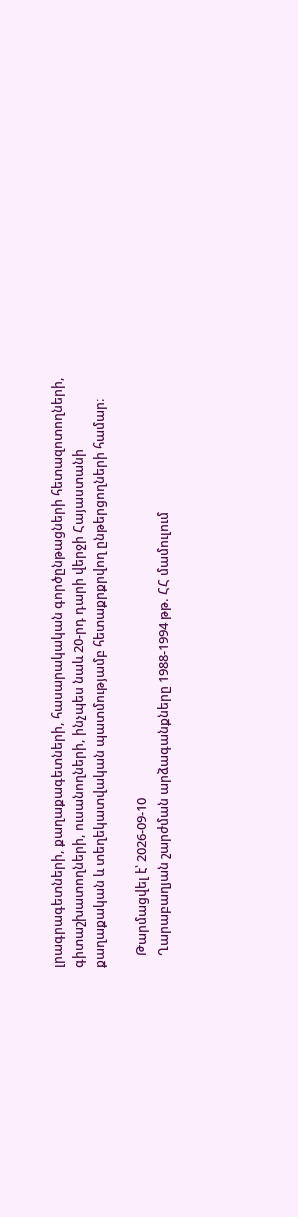լրագրագետների, քաղաքագետների, հասարակական գործընթացների հետազոտողների, գիտաշխատողների, ուսանողների, ինչպես նաև 20-րդ դարի վերջի Հայաստանի քաղաքական և տեղեկատվական պատմությամբ հետաքրքրվող ընթերցողների համար։

    Թարմացվել է՝ 2026-09-10
    Ղարաբաղյան շարժման արձագանքները 1988-1994 թթ. ՀՀ մամուլում